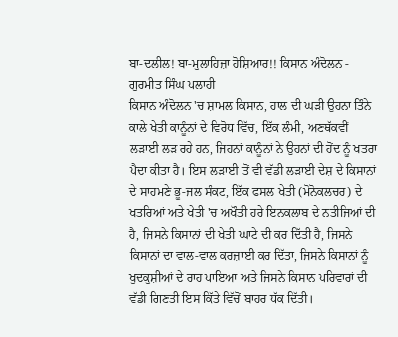ਬਾ-ਦਲੀਲ! ਬਾ-ਮੁਲਾਹਿਜ਼ਾ ਹੋਸ਼ਿਆਰ!! ਕਿਸਾਨ ਅੰਦੋਲਨ - ਗੁਰਮੀਤ ਸਿੰਘ ਪਲਾਹੀ
ਕਿਸਾਨ ਅੰਦੋਲਨ 'ਚ ਸ਼ਾਮਲ ਕਿਸਾਨ, ਹਾਲ ਦੀ ਘੜੀ ਉਹਨਾ ਤਿੰਨੇ ਕਾਲੇ ਖੇਤੀ ਕਾਨੂੰਨਾਂ ਦੇ ਵਿਰੋਧ ਵਿੱਚ, ਇੱਕ ਲੰਮੀ, ਅਣਥੱਕਵੀਂ ਲੜਾਈ ਲੜ ਰਹੇ ਹਨ, ਜਿਹਨਾਂ ਕਾਨੂੰਨਾਂ ਨੇ ਉਹਨਾਂ ਦੀ ਹੋਂਦ ਨੂੰ ਖਤਰਾ ਪੈਦਾ ਕੀਤਾ ਹੈ। ਇਸ ਲੜਾਈ ਤੋਂ ਵੀ ਵੱਡੀ ਲੜਾਈ ਦੇਸ਼ ਦੇ ਕਿਸਾਨਾਂ ਦੇ ਸਾਹਮਣੇ ਭੂ-ਜਲ ਸੰਕਟ, ਇੱਕ ਫਸਲ ਖੇਤੀ (ਮੋਨੋਕਲਚਰ) ਦੇ ਖਤਰਿਆਂ ਅਤੇ ਖੇਤੀ 'ਚ ਅਖੌਤੀ ਹਰੇ ਇਨਕਲਾਬ ਦੇ ਨਤੀਜਿਆਂ ਦੀ ਹੈ, ਜਿਸਨੇ ਕਿਸਾਨਾਂ ਦੀ ਖੇਤੀ ਘਾਟੇ ਦੀ ਕਰ ਦਿੱਤੀ ਹੈ, ਜਿਸਨੇ ਕਿਸਾਨਾਂ ਦਾ ਵਾਲ-ਵਾਲ ਕਰਜ਼ਾਈ ਕਰ ਦਿੱਤਾ, ਜਿਸਨੇ ਕਿਸਾਨਾਂ ਨੂੰ ਖੁਦਕੁਸ਼ੀਆਂ ਦੇ ਰਾਹ ਪਾਇਆ ਅਤੇ ਜਿਸਨੇ ਕਿਸਾਨ ਪਰਿਵਾਰਾਂ ਦੀ ਵੱਡੀ ਗਿਣਤੀ ਇਸ ਕਿੱਤੇ ਵਿੱਚੋਂ ਬਾਹਰ ਧੱਕ ਦਿੱਤੀ।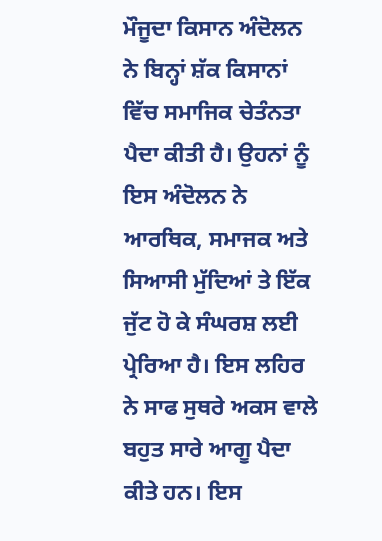ਮੌਜੂਦਾ ਕਿਸਾਨ ਅੰਦੋਲਨ ਨੇ ਬਿਨ੍ਹਾਂ ਸ਼ੱਕ ਕਿਸਾਨਾਂ ਵਿੱਚ ਸਮਾਜਿਕ ਚੇਤੰਨਤਾ ਪੈਦਾ ਕੀਤੀ ਹੈ। ਉਹਨਾਂ ਨੂੰ ਇਸ ਅੰਦੋਲਨ ਨੇ ਆਰਥਿਕ, ਸਮਾਜਕ ਅਤੇ ਸਿਆਸੀ ਮੁੱਦਿਆਂ ਤੇ ਇੱਕ ਜੁੱਟ ਹੋ ਕੇ ਸੰਘਰਸ਼ ਲਈ ਪ੍ਰੇਰਿਆ ਹੈ। ਇਸ ਲਹਿਰ ਨੇ ਸਾਫ ਸੁਥਰੇ ਅਕਸ ਵਾਲੇ ਬਹੁਤ ਸਾਰੇ ਆਗੂ ਪੈਦਾ ਕੀਤੇ ਹਨ। ਇਸ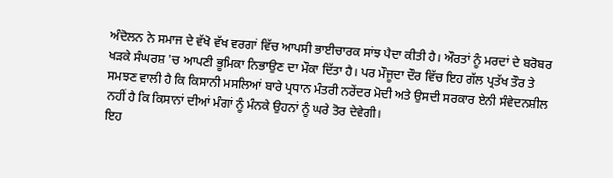ਅੰਦੋਲਨ ਨੇ ਸਮਾਜ ਦੇ ਵੱਖੋ ਵੱਖ ਵਰਗਾਂ ਵਿੱਚ ਆਪਸੀ ਭਾਈਚਾਰਕ ਸਾਂਝ ਪੈਦਾ ਕੀਤੀ ਹੈ। ਔਰਤਾਂ ਨੂੰ ਮਰਦਾਂ ਦੇ ਬਰੋਬਰ ਖੜਕੇ ਸੰਘਰਸ਼ 'ਚ ਆਪਣੀ ਭੂਮਿਕਾ ਨਿਭਾਉਣ ਦਾ ਮੌਕਾ ਦਿੱਤਾ ਹੈ। ਪਰ ਮੌਜੂਦਾ ਦੌਰ ਵਿੱਚ ਇਹ ਗੱਲ ਪ੍ਰਤੱਖ ਤੌਰ ਤੇ ਸਮਝਣ ਵਾਲੀ ਹੈ ਕਿ ਕਿਸਾਨੀ ਮਸਲਿਆਂ ਬਾਰੇ ਪ੍ਰਧਾਨ ਮੰਤਰੀ ਨਰੇਂਦਰ ਮੋਦੀ ਅਤੇ ਉਸਦੀ ਸਰਕਾਰ ਏਨੀ ਸੰਵੇਦਨਸ਼ੀਲ ਨਹੀਂ ਹੈ ਕਿ ਕਿਸਾਨਾਂ ਦੀਆਂ ਮੰਗਾਂ ਨੂੰ ਮੰਨਕੇ ਉਹਨਾਂ ਨੂੰ ਘਰੇ ਤੋਰ ਦੇਵੇਗੀ।
ਇਹ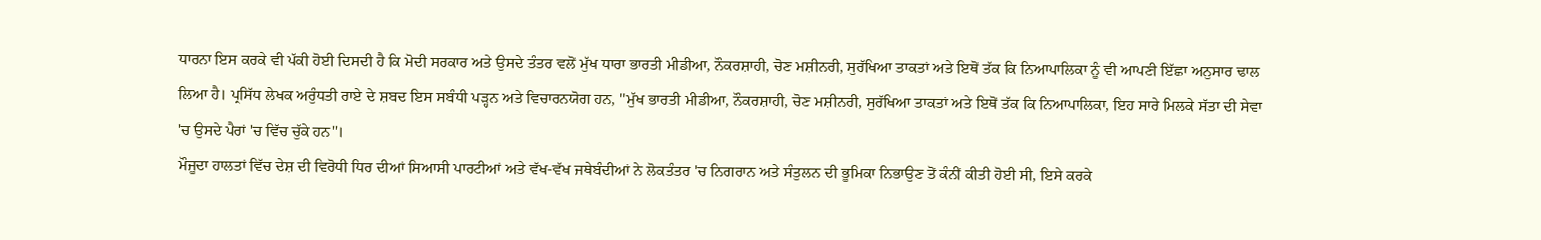ਧਾਰਨਾ ਇਸ ਕਰਕੇ ਵੀ ਪੱਕੀ ਹੋਈ ਦਿਸਦੀ ਹੈ ਕਿ ਮੋਦੀ ਸਰਕਾਰ ਅਤੇ ਉਸਦੇ ਤੰਤਰ ਵਲੋਂ ਮੁੱਖ ਧਾਰਾ ਭਾਰਤੀ ਮੀਡੀਆ, ਨੌਕਰਸ਼ਾਹੀ, ਚੋਣ ਮਸ਼ੀਨਰੀ, ਸੁਰੱਖਿਆ ਤਾਕਤਾਂ ਅਤੇ ਇਥੋਂ ਤੱਕ ਕਿ ਨਿਆਪਾਲਿਕਾ ਨੂੰ ਵੀ ਆਪਣੀ ਇੱਛਾ ਅਨੁਸਾਰ ਢਾਲ ਲਿਆ ਹੈ। ਪ੍ਰਸਿੱਧ ਲੇਖਕ ਅਰੁੰਧਤੀ ਰਾਏ ਦੇ ਸ਼ਬਦ ਇਸ ਸਬੰਧੀ ਪੜ੍ਹਨ ਅਤੇ ਵਿਚਾਰਨਯੋਗ ਹਨ, ''ਮੁੱਖ ਭਾਰਤੀ ਮੀਡੀਆ, ਨੌਕਰਸ਼ਾਹੀ, ਚੋਣ ਮਸ਼ੀਨਰੀ, ਸੁਰੱਖਿਆ ਤਾਕਤਾਂ ਅਤੇ ਇਥੋਂ ਤੱਕ ਕਿ ਨਿਆਪਾਲਿਕਾ, ਇਹ ਸਾਰੇ ਮਿਲਕੇ ਸੱਤਾ ਦੀ ਸੇਵਾ 'ਚ ਉਸਦੇ ਪੈਰਾਂ 'ਚ ਵਿੱਚ ਚੁੱਕੇ ਹਨ''।
ਮੌਜੂਦਾ ਹਾਲਤਾਂ ਵਿੱਚ ਦੇਸ਼ ਦੀ ਵਿਰੋਧੀ ਧਿਰ ਦੀਆਂ ਸਿਆਸੀ ਪਾਰਟੀਆਂ ਅਤੇ ਵੱਖ-ਵੱਖ ਜਥੇਬੰਦੀਆਂ ਨੇ ਲੋਕਤੰਤਰ 'ਚ ਨਿਗਰਾਨ ਅਤੇ ਸੰਤੁਲਨ ਦੀ ਭੂਮਿਕਾ ਨਿਭਾਉਣ ਤੋਂ ਕੰਨੀਂ ਕੀਤੀ ਹੋਈ ਸੀ, ਇਸੇ ਕਰਕੇ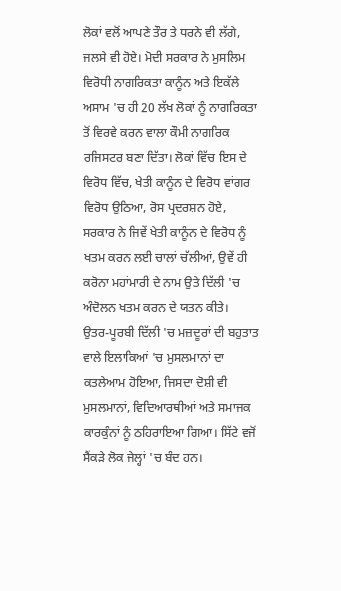ਲੋਕਾਂ ਵਲੋਂ ਆਪਣੇ ਤੌਰ ਤੇ ਧਰਨੇ ਵੀ ਲੱਗੇ, ਜਲਸੇ ਵੀ ਹੋਏ। ਮੋਦੀ ਸਰਕਾਰ ਨੇ ਮੁਸਲਿਮ ਵਿਰੋਧੀ ਨਾਗਰਿਕਤਾ ਕਾਨੂੰਨ ਅਤੇ ਇਕੱਲੇ ਅਸਾਮ 'ਚ ਹੀ 20 ਲੱਖ ਲੋਕਾਂ ਨੂੰ ਨਾਗਰਿਕਤਾ ਤੋਂ ਵਿਰਵੇ ਕਰਨ ਵਾਲਾ ਕੌਮੀ ਨਾਗਰਿਕ ਰਜਿਸਟਰ ਬਣਾ ਦਿੱਤਾ। ਲੋਕਾਂ ਵਿੱਚ ਇਸ ਦੇ ਵਿਰੋਧ ਵਿੱਚ, ਖੇਤੀ ਕਾਨੂੰਨ ਦੇ ਵਿਰੋਧ ਵਾਂਗਰ ਵਿਰੋਧ ਉਠਿਆ, ਰੋਸ ਪ੍ਰਦਰਸ਼ਨ ਹੋਏ, ਸਰਕਾਰ ਨੇ ਜਿਵੇਂ ਖੇਤੀ ਕਾਨੂੰਨ ਦੇ ਵਿਰੋਧ ਨੂੰ ਖਤਮ ਕਰਨ ਲਈ ਚਾਲਾਂ ਚੱਲੀਆਂ, ਉਵੇਂ ਹੀ ਕਰੋਨਾ ਮਹਾਂਮਾਰੀ ਦੇ ਨਾਮ ਉਤੇ ਦਿੱਲੀ 'ਚ ਅੰਦੋਲਨ ਖਤਮ ਕਰਨ ਦੇ ਯਤਨ ਕੀਤੇ।
ਉਤਰ-ਪੂਰਬੀ ਦਿੱਲੀ 'ਚ ਮਜ਼ਦੂਰਾਂ ਦੀ ਬਹੁਤਾਤ ਵਾਲੇ ਇਲਾਕਿਆਂ 'ਚ ਮੁਸਲਮਾਨਾਂ ਦਾ ਕਤਲੇਆਮ ਹੋਇਆ, ਜਿਸਦਾ ਦੋਸ਼ੀ ਵੀ ਮੁਸਲਮਾਨਾਂ, ਵਿਦਿਆਰਥੀਆਂ ਅਤੇ ਸਮਾਜਕ ਕਾਰਕੁੰਨਾਂ ਨੂੰ ਠਹਿਰਾਇਆ ਗਿਆ। ਸਿੱਟੇ ਵਜੋਂ ਸੈਂਕੜੇ ਲੋਕ ਜੇਲ੍ਹਾਂ 'ਚ ਬੰਦ ਹਨ।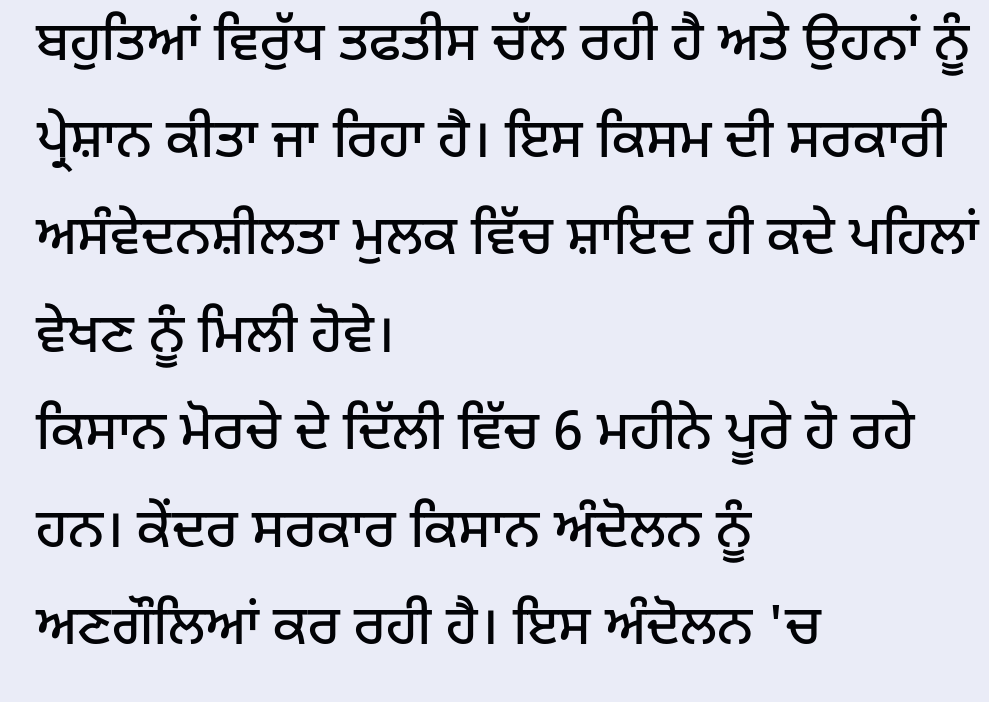ਬਹੁਤਿਆਂ ਵਿਰੁੱਧ ਤਫਤੀਸ ਚੱਲ ਰਹੀ ਹੈ ਅਤੇ ਉਹਨਾਂ ਨੂੰ ਪ੍ਰੇਸ਼ਾਨ ਕੀਤਾ ਜਾ ਰਿਹਾ ਹੈ। ਇਸ ਕਿਸਮ ਦੀ ਸਰਕਾਰੀ ਅਸੰਵੇਦਨਸ਼ੀਲਤਾ ਮੁਲਕ ਵਿੱਚ ਸ਼ਾਇਦ ਹੀ ਕਦੇ ਪਹਿਲਾਂ ਵੇਖਣ ਨੂੰ ਮਿਲੀ ਹੋਵੇ।
ਕਿਸਾਨ ਮੋਰਚੇ ਦੇ ਦਿੱਲੀ ਵਿੱਚ 6 ਮਹੀਨੇ ਪੂਰੇ ਹੋ ਰਹੇ ਹਨ। ਕੇਂਦਰ ਸਰਕਾਰ ਕਿਸਾਨ ਅੰਦੋਲਨ ਨੂੰ ਅਣਗੌਲਿਆਂ ਕਰ ਰਹੀ ਹੈ। ਇਸ ਅੰਦੋਲਨ 'ਚ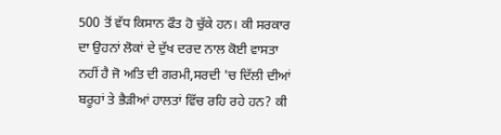500 ਤੋਂ ਵੱਧ ਕਿਸਾਨ ਫੌਤ ਹੋ ਚੁੱਕੇ ਹਨ। ਕੀ ਸਰਕਾਰ ਦਾ ਉਹਨਾਂ ਲੋਕਾਂ ਦੇ ਦੁੱਖ ਦਰਦ ਨਾਲ ਕੋਈ ਵਾਸਤਾ ਨਹੀਂ ਹੈ ਜੋ ਅਤਿ ਦੀ ਗਰਮੀ,ਸਰਦੀ 'ਚ ਦਿੱਲੀ ਦੀਆਂ ਬਰੂਹਾਂ ਤੇ ਭੈੜੀਆਂ ਹਾਲਤਾਂ ਵਿੱਚ ਰਹਿ ਰਹੇ ਹਨ? ਕੀ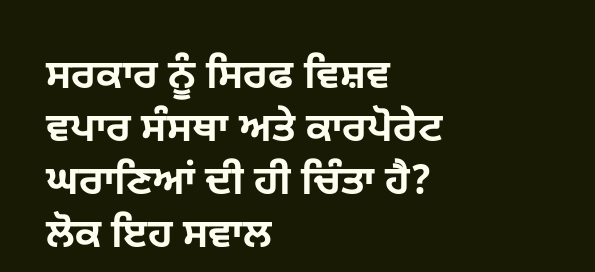ਸਰਕਾਰ ਨੂੰ ਸਿਰਫ ਵਿਸ਼ਵ ਵਪਾਰ ਸੰਸਥਾ ਅਤੇ ਕਾਰਪੋਰੇਟ ਘਰਾਣਿਆਂ ਦੀ ਹੀ ਚਿੰਤਾ ਹੈ? ਲੋਕ ਇਹ ਸਵਾਲ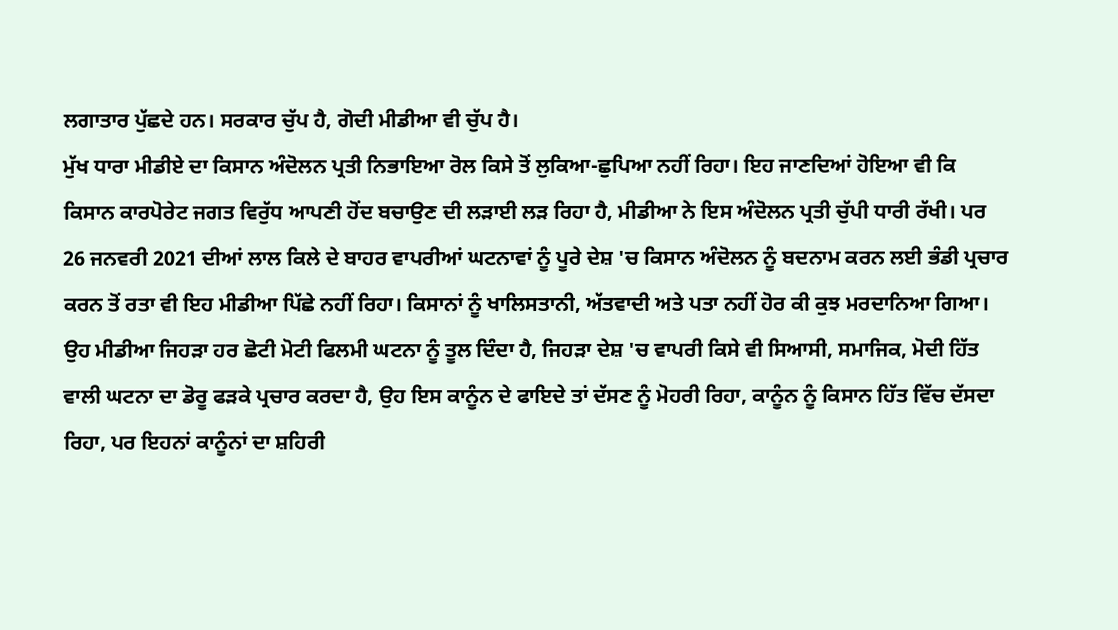ਲਗਾਤਾਰ ਪੁੱਛਦੇ ਹਨ। ਸਰਕਾਰ ਚੁੱਪ ਹੈ, ਗੋਦੀ ਮੀਡੀਆ ਵੀ ਚੁੱਪ ਹੈ।
ਮੁੱਖ ਧਾਰਾ ਮੀਡੀਏ ਦਾ ਕਿਸਾਨ ਅੰਦੋਲਨ ਪ੍ਰਤੀ ਨਿਭਾਇਆ ਰੋਲ ਕਿਸੇ ਤੋਂ ਲੁਕਿਆ-ਛੁਪਿਆ ਨਹੀਂ ਰਿਹਾ। ਇਹ ਜਾਣਦਿਆਂ ਹੋਇਆ ਵੀ ਕਿ ਕਿਸਾਨ ਕਾਰਪੋਰੇਟ ਜਗਤ ਵਿਰੁੱਧ ਆਪਣੀ ਹੋਂਦ ਬਚਾਉਣ ਦੀ ਲੜਾਈ ਲੜ ਰਿਹਾ ਹੈ, ਮੀਡੀਆ ਨੇ ਇਸ ਅੰਦੋਲਨ ਪ੍ਰਤੀ ਚੁੱਪੀ ਧਾਰੀ ਰੱਖੀ। ਪਰ 26 ਜਨਵਰੀ 2021 ਦੀਆਂ ਲਾਲ ਕਿਲੇ ਦੇ ਬਾਹਰ ਵਾਪਰੀਆਂ ਘਟਨਾਵਾਂ ਨੂੰ ਪੂਰੇ ਦੇਸ਼ 'ਚ ਕਿਸਾਨ ਅੰਦੋਲਨ ਨੂੰ ਬਦਨਾਮ ਕਰਨ ਲਈ ਭੰਡੀ ਪ੍ਰਚਾਰ ਕਰਨ ਤੋਂ ਰਤਾ ਵੀ ਇਹ ਮੀਡੀਆ ਪਿੱਛੇ ਨਹੀਂ ਰਿਹਾ। ਕਿਸਾਨਾਂ ਨੂੰ ਖਾਲਿਸਤਾਨੀ, ਅੱਤਵਾਦੀ ਅਤੇ ਪਤਾ ਨਹੀਂ ਹੋਰ ਕੀ ਕੁਝ ਮਰਦਾਨਿਆ ਗਿਆ।
ਉਹ ਮੀਡੀਆ ਜਿਹੜਾ ਹਰ ਛੋਟੀ ਮੋਟੀ ਫਿਲਮੀ ਘਟਨਾ ਨੂੰ ਤੂਲ ਦਿੰਦਾ ਹੈ, ਜਿਹੜਾ ਦੇਸ਼ 'ਚ ਵਾਪਰੀ ਕਿਸੇ ਵੀ ਸਿਆਸੀ, ਸਮਾਜਿਕ, ਮੋਦੀ ਹਿੱਤ ਵਾਲੀ ਘਟਨਾ ਦਾ ਡੋਰੂ ਫੜਕੇ ਪ੍ਰਚਾਰ ਕਰਦਾ ਹੈ, ਉਹ ਇਸ ਕਾਨੂੰਨ ਦੇ ਫਾਇਦੇ ਤਾਂ ਦੱਸਣ ਨੂੰ ਮੋਹਰੀ ਰਿਹਾ, ਕਾਨੂੰਨ ਨੂੰ ਕਿਸਾਨ ਹਿੱਤ ਵਿੱਚ ਦੱਸਦਾ ਰਿਹਾ, ਪਰ ਇਹਨਾਂ ਕਾਨੂੰਨਾਂ ਦਾ ਸ਼ਹਿਰੀ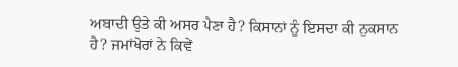ਅਬਾਦੀ ਉਤੇ ਕੀ ਅਸਰ ਪੈਣਾ ਹੈ? ਕਿਸਾਨਾਂ ਨੂੰ ਇਸਦਾ ਕੀ ਨੁਕਸਾਨ ਹੈ? ਜਮਾਂਖੋਰਾਂ ਨੇ ਕਿਵੇਂ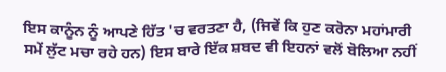ਇਸ ਕਾਨੂੰਨ ਨੂੰ ਆਪਣੇ ਹਿੱਤ 'ਚ ਵਰਤਣਾ ਹੈ, (ਜਿਵੇਂ ਕਿ ਹੁਣ ਕਰੋਨਾ ਮਹਾਂਮਾਰੀ ਸਮੇਂ ਲੁੱਟ ਮਚਾ ਰਹੇ ਹਨ) ਇਸ ਬਾਰੇ ਇੱਕ ਸ਼ਬਦ ਵੀ ਇਹਨਾਂ ਵਲੋਂ ਬੋਲਿਆ ਨਹੀਂ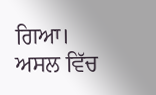ਗਿਆ।
ਅਸਲ ਵਿੱਚ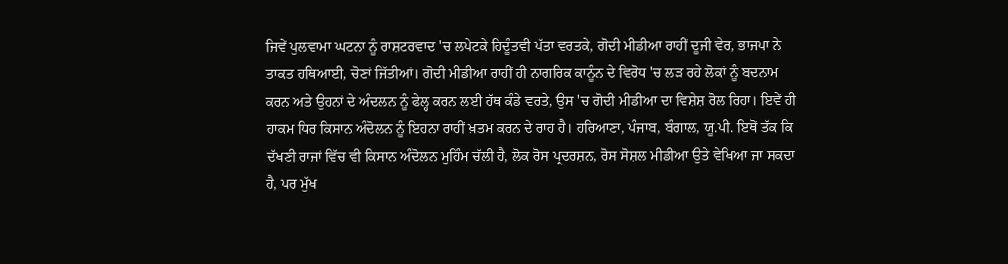ਜਿਵੇਂ ਪੁਲਵਾਮਾ ਘਟਨਾ ਨੂੰ ਰਾਸ਼ਟਰਵਾਦ 'ਚ ਲਪੇਟਕੇ ਹਿਦੂੰਤਵੀ ਪੱਤਾ ਵਰਤਕੇ, ਗੋਦੀ ਮੀਡੀਆ ਰਾਹੀਂ ਦੂਜੀ ਵੇਰ, ਭਾਜਪਾ ਨੇ ਤਾਕਤ ਹਥਿਆਈ, ਚੋਣਾਂ ਜਿੱਤੀਆਂ। ਗੋਦੀ ਮੀਡੀਆ ਰਾਹੀਂ ਹੀ ਨਾਗਰਿਕ ਕਾਨੂੰਨ ਦੇ ਵਿਰੋਧ 'ਚ ਲੜ ਰਹੇ ਲੋਕਾਂ ਨੂੰ ਬਦਨਾਮ ਕਰਨ ਅਤੇ ਉਹਨਾਂ ਦੇ ਅੰਦਲਨ ਨੂੰ ਫੇਲ੍ਹ ਕਰਨ ਲਈ ਹੱਥ ਕੰਡੇ ਵਰਤੇ, ਉਸ 'ਚ ਗੋਦੀ ਮੀਡੀਆ ਦਾ ਵਿਸ਼ੇਸ਼ ਰੋਲ ਰਿਹਾ। ਇਵੇਂ ਹੀ ਹਾਕਮ ਧਿਰ ਕਿਸਾਨ ਅੰਦੋਲਨ ਨੂੰ ਇਹਨਾ ਰਾਹੀਂ ਖ਼ਤਮ ਕਰਨ ਦੇ ਰਾਹ ਹੈ। ਹਰਿਆਣਾ, ਪੰਜਾਬ, ਬੰਗਾਲ, ਯੂ.ਪੀ. ਇਥੋਂ ਤੱਕ ਕਿ ਦੱਖਣੀ ਰਾਜਾਂ ਵਿੱਚ ਵੀ ਕਿਸਾਨ ਅੰਦੋਲਨ ਮੁਹਿੰਮ ਚੱਲੀ ਹੈ, ਲੋਕ ਰੋਸ ਪ੍ਰਦਰਸ਼ਨ, ਰੋਸ ਸੋਸ਼ਲ ਮੀਡੀਆ ਉਤੇ ਵੇਖਿਆ ਜਾ ਸਕਦਾ ਹੈ, ਪਰ ਮੁੱਖ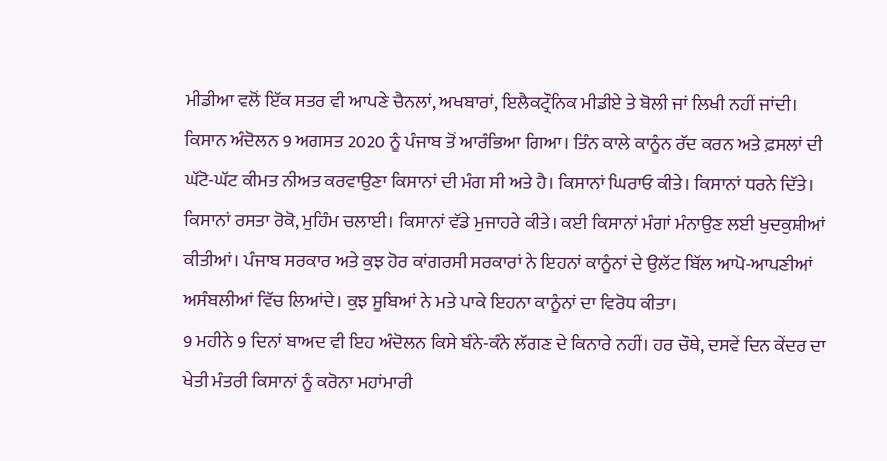ਮੀਡੀਆ ਵਲੋਂ ਇੱਕ ਸਤਰ ਵੀ ਆਪਣੇ ਚੈਨਲਾਂ, ਅਖਬਾਰਾਂ, ਇਲੈਕਟ੍ਰੌਨਿਕ ਮੀਡੀਏ ਤੇ ਬੋਲੀ ਜਾਂ ਲਿਖੀ ਨਹੀਂ ਜਾਂਦੀ।
ਕਿਸਾਨ ਅੰਦੋਲਨ 9 ਅਗਸਤ 2020 ਨੂੰ ਪੰਜਾਬ ਤੋਂ ਆਰੰਭਿਆ ਗਿਆ। ਤਿੰਨ ਕਾਲੇ ਕਾਨੂੰਨ ਰੱਦ ਕਰਨ ਅਤੇ ਫ਼ਸਲਾਂ ਦੀ ਘੱਟੋ-ਘੱਟ ਕੀਮਤ ਨੀਅਤ ਕਰਵਾਉਣਾ ਕਿਸਾਨਾਂ ਦੀ ਮੰਗ ਸੀ ਅਤੇ ਹੈ। ਕਿਸਾਨਾਂ ਘਿਰਾਓ ਕੀਤੇ। ਕਿਸਾਨਾਂ ਧਰਨੇ ਦਿੱਤੇ। ਕਿਸਾਨਾਂ ਰਸਤਾ ਰੋਕੋ, ਮੁਹਿੰਮ ਚਲਾਈ। ਕਿਸਾਨਾਂ ਵੱਡੇ ਮੁਜਾਹਰੇ ਕੀਤੇ। ਕਈ ਕਿਸਾਨਾਂ ਮੰਗਾਂ ਮੰਨਾਉਣ ਲਈ ਖੁਦਕੁਸ਼ੀਆਂ ਕੀਤੀਆਂ। ਪੰਜਾਬ ਸਰਕਾਰ ਅਤੇ ਕੁਝ ਹੋਰ ਕਾਂਗਰਸੀ ਸਰਕਾਰਾਂ ਨੇ ਇਹਨਾਂ ਕਾਨੂੰਨਾਂ ਦੇ ਉਲੱਟ ਬਿੱਲ ਆਪੋ-ਆਪਣੀਆਂ ਅਸੰਬਲੀਆਂ ਵਿੱਚ ਲਿਆਂਦੇ। ਕੁਝ ਸੂਬਿਆਂ ਨੇ ਮਤੇ ਪਾਕੇ ਇਹਨਾ ਕਾਨੂੰਨਾਂ ਦਾ ਵਿਰੋਧ ਕੀਤਾ।
9 ਮਹੀਨੇ 9 ਦਿਨਾਂ ਬਾਅਦ ਵੀ ਇਹ ਅੰਦੋਲਨ ਕਿਸੇ ਬੰਨੇ-ਕੰਨੇ ਲੱਗਣ ਦੇ ਕਿਨਾਰੇ ਨਹੀਂ। ਹਰ ਚੌਥੇ, ਦਸਵੇਂ ਦਿਨ ਕੇਂਦਰ ਦਾ ਖੇਤੀ ਮੰਤਰੀ ਕਿਸਾਨਾਂ ਨੂੰ ਕਰੋਨਾ ਮਹਾਂਮਾਰੀ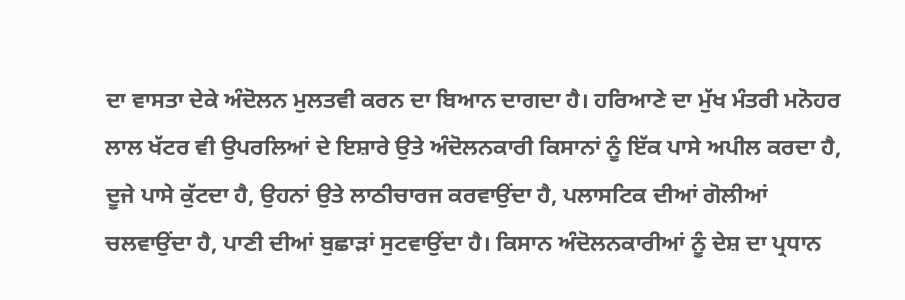ਦਾ ਵਾਸਤਾ ਦੇਕੇ ਅੰਦੋਲਨ ਮੁਲਤਵੀ ਕਰਨ ਦਾ ਬਿਆਨ ਦਾਗਦਾ ਹੈ। ਹਰਿਆਣੇ ਦਾ ਮੁੱਖ ਮੰਤਰੀ ਮਨੋਹਰ ਲਾਲ ਖੱਟਰ ਵੀ ਉਪਰਲਿਆਂ ਦੇ ਇਸ਼ਾਰੇ ਉਤੇ ਅੰਦੋਲਨਕਾਰੀ ਕਿਸਾਨਾਂ ਨੂੰ ਇੱਕ ਪਾਸੇ ਅਪੀਲ ਕਰਦਾ ਹੈ, ਦੂਜੇ ਪਾਸੇ ਕੁੱਟਦਾ ਹੈ, ਉਹਨਾਂ ਉਤੇ ਲਾਠੀਚਾਰਜ ਕਰਵਾਉਂਦਾ ਹੈ, ਪਲਾਸਟਿਕ ਦੀਆਂ ਗੋਲੀਆਂ ਚਲਵਾਉਂਦਾ ਹੈ, ਪਾਣੀ ਦੀਆਂ ਬੁਛਾੜਾਂ ਸੁਟਵਾਉਂਦਾ ਹੈ। ਕਿਸਾਨ ਅੰਦੋਲਨਕਾਰੀਆਂ ਨੂੰ ਦੇਸ਼ ਦਾ ਪ੍ਰਧਾਨ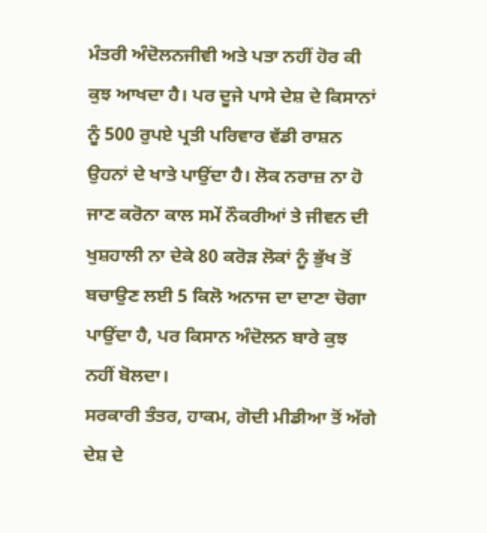ਮੰਤਰੀ ਅੰਦੋਲਨਜੀਵੀ ਅਤੇ ਪਤਾ ਨਹੀਂ ਹੋਰ ਕੀ ਕੁਝ ਆਖਦਾ ਹੈ। ਪਰ ਦੂਜੇ ਪਾਸੇ ਦੇਸ਼ ਦੇ ਕਿਸਾਨਾਂ ਨੂੰ 500 ਰੁਪਏ ਪ੍ਰਤੀ ਪਰਿਵਾਰ ਵੱਡੀ ਰਾਸ਼ਨ ਉਹਨਾਂ ਦੇ ਖਾਤੇ ਪਾਉਂਦਾ ਹੈ। ਲੋਕ ਨਰਾਜ਼ ਨਾ ਹੋ ਜਾਣ ਕਰੋਨਾ ਕਾਲ ਸਮੇਂ ਨੌਕਰੀਆਂ ਤੇ ਜੀਵਨ ਦੀ ਖੁਸ਼ਹਾਲੀ ਨਾ ਦੇਕੇ 80 ਕਰੋੜ ਲੋਕਾਂ ਨੂੰ ਭੁੱਖ ਤੋਂ ਬਚਾਉਣ ਲਈ 5 ਕਿਲੋ ਅਨਾਜ ਦਾ ਦਾਣਾ ਚੋਗਾ ਪਾਉਂਦਾ ਹੈ, ਪਰ ਕਿਸਾਨ ਅੰਦੋਲਨ ਬਾਰੇ ਕੁਝ ਨਹੀਂ ਬੋਲਦਾ।
ਸਰਕਾਰੀ ਤੰਤਰ, ਹਾਕਮ, ਗੋਦੀ ਮੀਡੀਆ ਤੋਂ ਅੱਗੇ ਦੇਸ਼ ਦੇ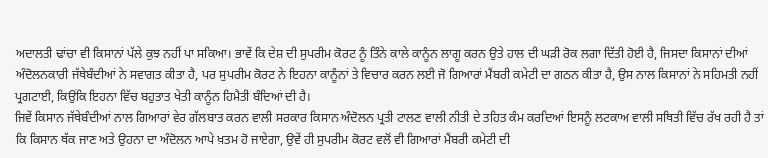ਅਦਾਲਤੀ ਢਾਂਚਾ ਵੀ ਕਿਸਾਨਾਂ ਪੱਲੇ ਕੁਝ ਨਹੀਂ ਪਾ ਸਕਿਆ। ਭਾਵੇਂ ਕਿ ਦੇਸ਼ ਦੀ ਸੁਪਰੀਮ ਕੋਰਟ ਨੂੰ ਤਿੰਨੇ ਕਾਲੇ ਕਾਨੂੰਨ ਲਾਗੂ ਕਰਨ ਉਤੇ ਹਾਲ ਦੀ ਘੜੀ ਰੋਕ ਲਗਾ ਦਿੱਤੀ ਹੋਈ ਹੈ, ਜਿਸਦਾ ਕਿਸਾਨਾਂ ਦੀਆਂ ਅੰਦੋਲਨਕਾਰੀ ਜੱਥੇਬੰਦੀਆਂ ਨੇ ਸਵਾਗਤ ਕੀਤਾ ਹੈ, ਪਰ ਸੁਪਰੀਮ ਕੋਰਟ ਨੇ ਇਹਨਾ ਕਾਨੂੰਨਾਂ ਤੇ ਵਿਚਾਰ ਕਰਨ ਲਈ ਜੋ ਗਿਆਰਾਂ ਮੈਂਬਰੀ ਕਮੇਟੀ ਦਾ ਗਠਨ ਕੀਤਾ ਹੈ, ਉਸ ਨਾਲ ਕਿਸਾਨਾਂ ਨੇ ਸਹਿਮਤੀ ਨਹੀਂ ਪ੍ਰਗਟਾਈ, ਕਿਉਂਕਿ ਇਹਨਾ ਵਿੱਚ ਬਹੁਤਾਤ ਖੇਤੀ ਕਾਨੂੰਨ ਹਿਮੈਤੀ ਬੰਦਿਆਂ ਦੀ ਹੈ।
ਜਿਵੇਂ ਕਿਸਾਨ ਜੱਥੇਬੰਦੀਆਂ ਨਾਲ ਗਿਆਰਾਂ ਵੇਰ ਗੱਲਬਾਤ ਕਰਨ ਵਾਲੀ ਸਰਕਾਰ ਕਿਸਾਨ ਅੰਦੋਲਨ ਪ੍ਰਤੀ ਟਾਲਣ ਵਾਲੀ ਨੀਤੀ ਦੇ ਤਹਿਤ ਕੰਮ ਕਰਦਿਆਂ ਇਸਨੂੰ ਲਟਕਾਅ ਵਾਲੀ ਸਥਿਤੀ ਵਿੱਚ ਰੱਖ ਰਹੀ ਹੈ ਤਾਂ ਕਿ ਕਿਸਾਨ ਥੱਕ ਜਾਣ ਅਤੇ ਉਹਨਾ ਦਾ ਅੰਦੋਲਨ ਆਪੇ ਖ਼ਤਮ ਹੋ ਜਾਏਗਾ, ਉਵੇਂ ਹੀ ਸੁਪਰੀਮ ਕੋਰਟ ਵਲੋਂ ਵੀ ਗਿਆਰਾਂ ਮੈਂਬਰੀ ਕਮੇਟੀ ਦੀ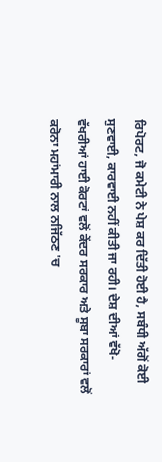ਰਿਪੋਰਟ, ਜੋ ਕਮੇਟੀ ਨੇ ਪੇਸ਼ ਕਰ ਦਿੱਤੀ ਹੋਈ ਹੈ, ਸਬੰਧੀ ਅੱਗੋਂ ਕੋਈ ਸੁਣਵਾਈ, ਕਾਰਵਾਈ ਨਹੀਂ ਕੀਤੀ ਜਾ ਰਹੀ। ਦੇਸ਼ ਦੀਆਂ ਵੱਖੋ-ਵੱਖਰੀਆਂ ਹਾਈ ਕੋਰਟਾਂ ਵਲੋਂ ਕੇਂਦਰ ਸਰਕਾਰ ਅਤੇ ਸੂਬਾ ਸਰਕਾਰਾਂ ਵਲੋਂ ਕਰੋਨਾ ਮਹਾਂਮਾਰੀ ਨਾਲ ਨਜਿੱਠਣ 'ਚ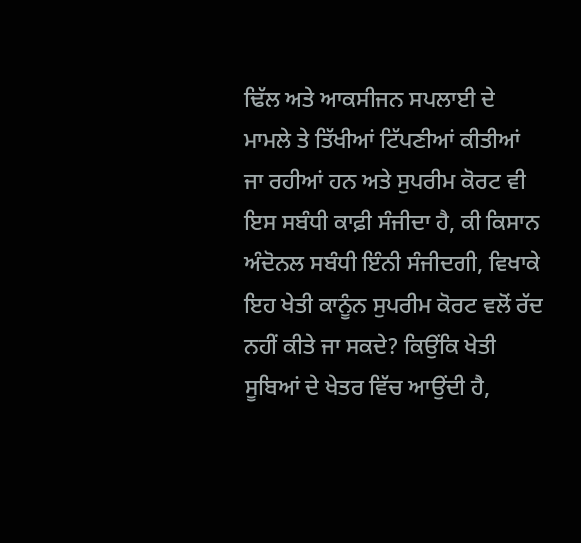ਢਿੱਲ ਅਤੇ ਆਕਸੀਜਨ ਸਪਲਾਈ ਦੇ ਮਾਮਲੇ ਤੇ ਤਿੱਖੀਆਂ ਟਿੱਪਣੀਆਂ ਕੀਤੀਆਂ ਜਾ ਰਹੀਆਂ ਹਨ ਅਤੇ ਸੁਪਰੀਮ ਕੋਰਟ ਵੀ ਇਸ ਸਬੰਧੀ ਕਾਫ਼ੀ ਸੰਜੀਦਾ ਹੈ, ਕੀ ਕਿਸਾਨ ਅੰਦੋਨਲ ਸਬੰਧੀ ਇੰਨੀ ਸੰਜੀਦਗੀ, ਵਿਖਾਕੇ ਇਹ ਖੇਤੀ ਕਾਨੂੰਨ ਸੁਪਰੀਮ ਕੋਰਟ ਵਲੋਂ ਰੱਦ ਨਹੀਂ ਕੀਤੇ ਜਾ ਸਕਦੇ? ਕਿਉਂਕਿ ਖੇਤੀ ਸੂਬਿਆਂ ਦੇ ਖੇਤਰ ਵਿੱਚ ਆਉਂਦੀ ਹੈ,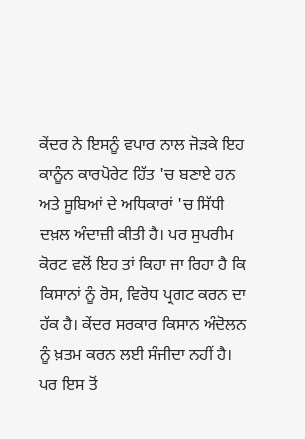ਕੇਂਦਰ ਨੇ ਇਸਨੂੰ ਵਪਾਰ ਨਾਲ ਜੋੜਕੇ ਇਹ ਕਾਨੂੰਨ ਕਾਰਪੋਰੇਟ ਹਿੱਤ 'ਚ ਬਣਾਏ ਹਨ ਅਤੇ ਸੂਬਿਆਂ ਦੇ ਅਧਿਕਾਰਾਂ 'ਚ ਸਿੱਧੀ ਦਖ਼ਲ ਅੰਦਾਜ਼ੀ ਕੀਤੀ ਹੈ। ਪਰ ਸੁਪਰੀਮ ਕੋਰਟ ਵਲੋਂ ਇਹ ਤਾਂ ਕਿਹਾ ਜਾ ਰਿਹਾ ਹੈ ਕਿ ਕਿਸਾਨਾਂ ਨੂੰ ਰੋਸ, ਵਿਰੋਧ ਪ੍ਰਗਟ ਕਰਨ ਦਾ ਹੱਕ ਹੈ। ਕੇਂਦਰ ਸਰਕਾਰ ਕਿਸਾਨ ਅੰਦੋਲਨ ਨੂੰ ਖ਼ਤਮ ਕਰਨ ਲਈ ਸੰਜੀਦਾ ਨਹੀਂ ਹੈ। ਪਰ ਇਸ ਤੋਂ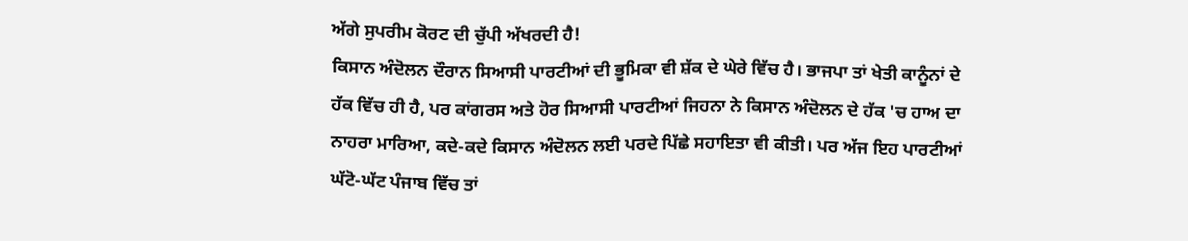ਅੱਗੇ ਸੁਪਰੀਮ ਕੋਰਟ ਦੀ ਚੁੱਪੀ ਅੱਖਰਦੀ ਹੈ!
ਕਿਸਾਨ ਅੰਦੋਲਨ ਦੌਰਾਨ ਸਿਆਸੀ ਪਾਰਟੀਆਂ ਦੀ ਭੂਮਿਕਾ ਵੀ ਸ਼ੱਕ ਦੇ ਘੇਰੇ ਵਿੱਚ ਹੈ। ਭਾਜਪਾ ਤਾਂ ਖੇਤੀ ਕਾਨੂੰਨਾਂ ਦੇ ਹੱਕ ਵਿੱਚ ਹੀ ਹੈ, ਪਰ ਕਾਂਗਰਸ ਅਤੇ ਹੋਰ ਸਿਆਸੀ ਪਾਰਟੀਆਂ ਜਿਹਨਾ ਨੇ ਕਿਸਾਨ ਅੰਦੋਲਨ ਦੇ ਹੱਕ 'ਚ ਹਾਅ ਦਾ ਨਾਹਰਾ ਮਾਰਿਆ, ਕਦੇ-ਕਦੇ ਕਿਸਾਨ ਅੰਦੋਲਨ ਲਈ ਪਰਦੇ ਪਿੱਛੇ ਸਹਾਇਤਾ ਵੀ ਕੀਤੀ। ਪਰ ਅੱਜ ਇਹ ਪਾਰਟੀਆਂ ਘੱਟੋ-ਘੱਟ ਪੰਜਾਬ ਵਿੱਚ ਤਾਂ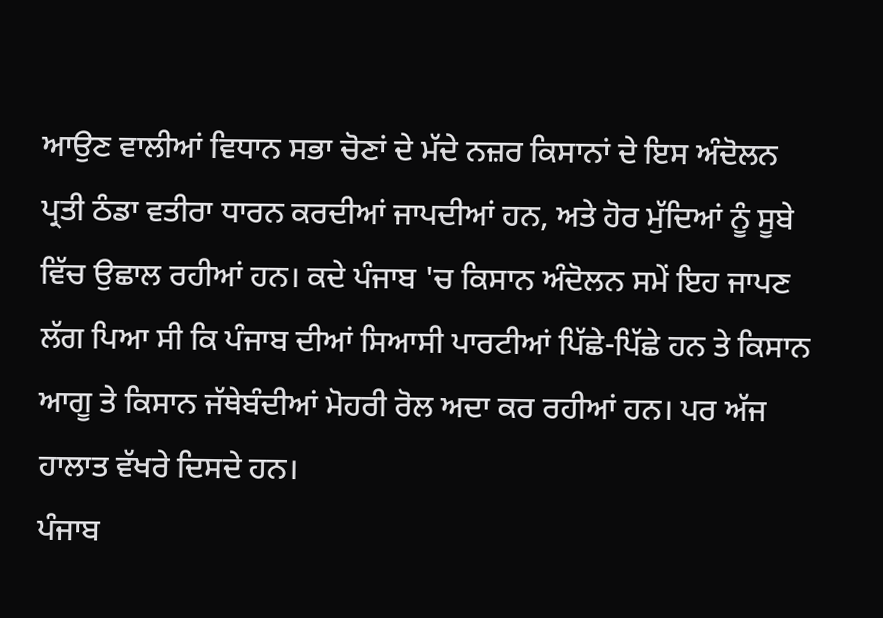ਆਉਣ ਵਾਲੀਆਂ ਵਿਧਾਨ ਸਭਾ ਚੋਣਾਂ ਦੇ ਮੱਦੇ ਨਜ਼ਰ ਕਿਸਾਨਾਂ ਦੇ ਇਸ ਅੰਦੋਲਨ ਪ੍ਰਤੀ ਠੰਡਾ ਵਤੀਰਾ ਧਾਰਨ ਕਰਦੀਆਂ ਜਾਪਦੀਆਂ ਹਨ, ਅਤੇ ਹੋਰ ਮੁੱਦਿਆਂ ਨੂੰ ਸੂਬੇ ਵਿੱਚ ਉਛਾਲ ਰਹੀਆਂ ਹਨ। ਕਦੇ ਪੰਜਾਬ 'ਚ ਕਿਸਾਨ ਅੰਦੋਲਨ ਸਮੇਂ ਇਹ ਜਾਪਣ ਲੱਗ ਪਿਆ ਸੀ ਕਿ ਪੰਜਾਬ ਦੀਆਂ ਸਿਆਸੀ ਪਾਰਟੀਆਂ ਪਿੱਛੇ-ਪਿੱਛੇ ਹਨ ਤੇ ਕਿਸਾਨ ਆਗੂ ਤੇ ਕਿਸਾਨ ਜੱਥੇਬੰਦੀਆਂ ਮੋਹਰੀ ਰੋਲ ਅਦਾ ਕਰ ਰਹੀਆਂ ਹਨ। ਪਰ ਅੱਜ ਹਾਲਾਤ ਵੱਖਰੇ ਦਿਸਦੇ ਹਨ।
ਪੰਜਾਬ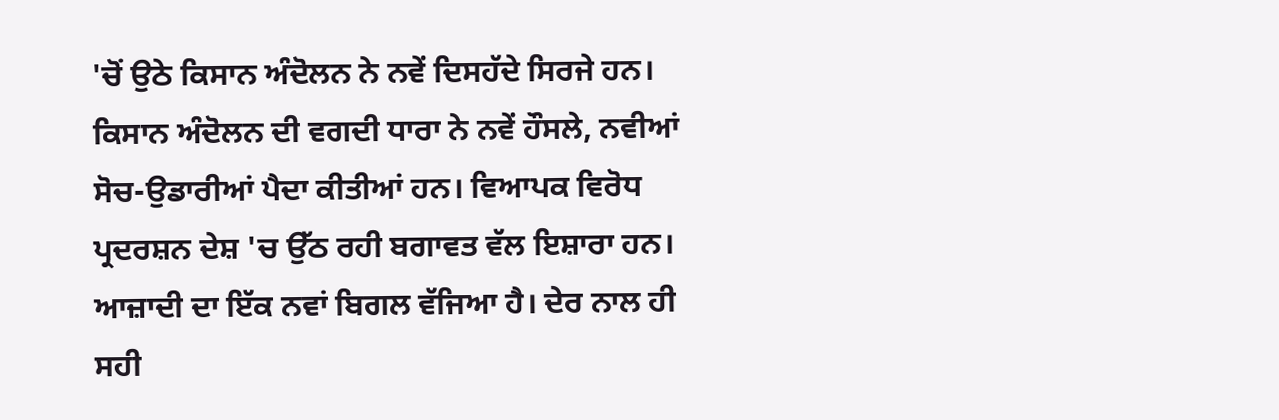'ਚੋਂ ਉਠੇ ਕਿਸਾਨ ਅੰਦੋਲਨ ਨੇ ਨਵੇਂ ਦਿਸਹੱਦੇ ਸਿਰਜੇ ਹਨ। ਕਿਸਾਨ ਅੰਦੋਲਨ ਦੀ ਵਗਦੀ ਧਾਰਾ ਨੇ ਨਵੇਂ ਹੌਸਲੇ, ਨਵੀਆਂ ਸੋਚ-ਉਡਾਰੀਆਂ ਪੈਦਾ ਕੀਤੀਆਂ ਹਨ। ਵਿਆਪਕ ਵਿਰੋਧ ਪ੍ਰਦਰਸ਼ਨ ਦੇਸ਼ 'ਚ ਉੱਠ ਰਹੀ ਬਗਾਵਤ ਵੱਲ ਇਸ਼ਾਰਾ ਹਨ। ਆਜ਼ਾਦੀ ਦਾ ਇੱਕ ਨਵਾਂ ਬਿਗਲ ਵੱਜਿਆ ਹੈ। ਦੇਰ ਨਾਲ ਹੀ ਸਹੀ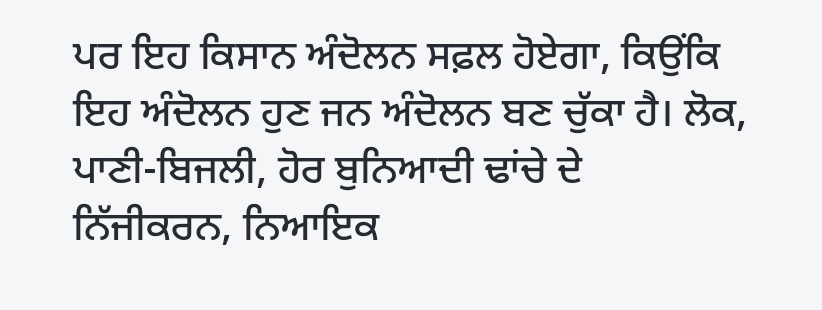ਪਰ ਇਹ ਕਿਸਾਨ ਅੰਦੋਲਨ ਸਫ਼ਲ ਹੋਏਗਾ, ਕਿਉਂਕਿ ਇਹ ਅੰਦੋਲਨ ਹੁਣ ਜਨ ਅੰਦੋਲਨ ਬਣ ਚੁੱਕਾ ਹੈ। ਲੋਕ, ਪਾਣੀ-ਬਿਜਲੀ, ਹੋਰ ਬੁਨਿਆਦੀ ਢਾਂਚੇ ਦੇ ਨਿੱਜੀਕਰਨ, ਨਿਆਇਕ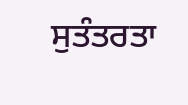ਸੁਤੰਤਰਤਾ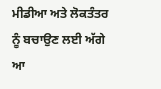ਮੀਡੀਆ ਅਤੇ ਲੋਕਤੰਤਰ ਨੂੰ ਬਚਾਉਣ ਲਈ ਅੱਗੇ ਆ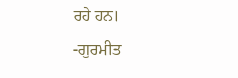ਰਹੇ ਹਨ।
-ਗੁਰਮੀਤ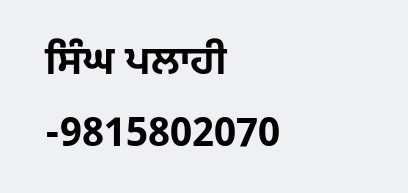ਸਿੰਘ ਪਲਾਹੀ
-9815802070